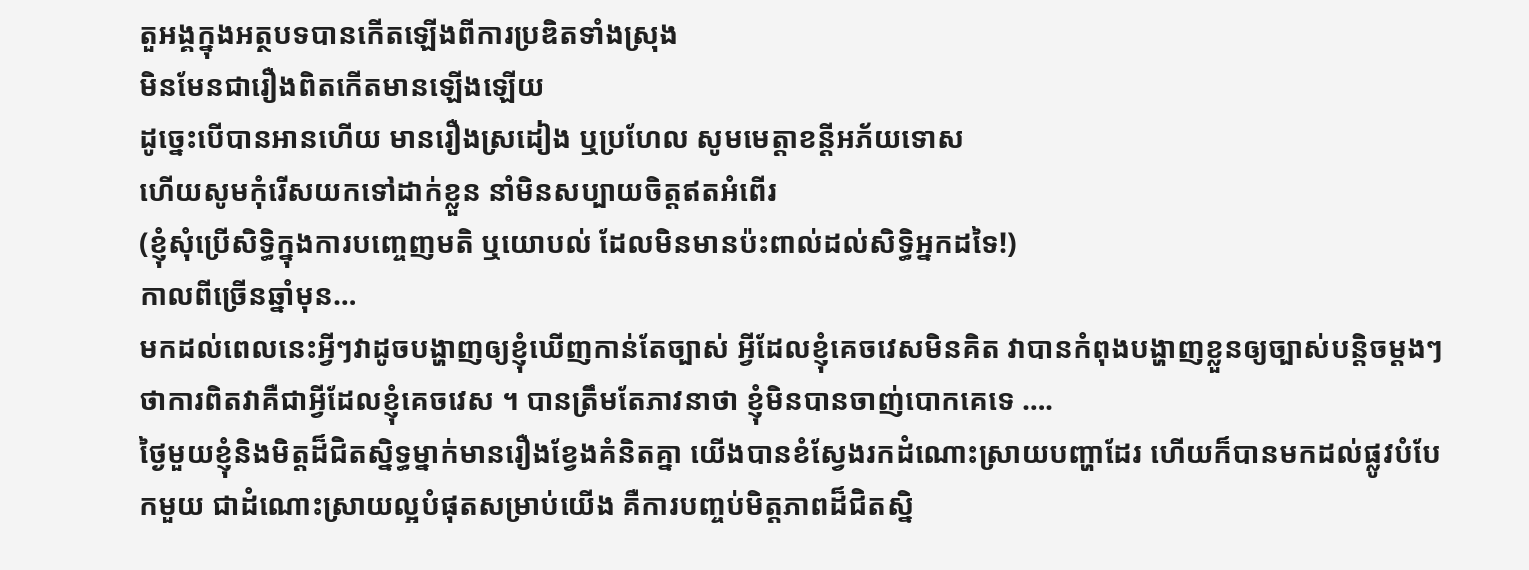តួអង្គក្នុងអត្ថបទបានកើតឡើងពីការប្រឌិតទាំងស្រុង
មិនមែនជារឿងពិតកើតមានឡើងឡើយ
ដូច្នេះបើបានអានហើយ មានរឿងស្រដៀង ឬប្រហែល សូមមេត្តាខន្តីអភ័យទោស
ហើយសូមកុំរើសយកទៅដាក់ខ្លួន នាំមិនសប្បាយចិត្តឥតអំពើរ
(ខ្ញុំសុំប្រើសិទ្ធិក្នុងការបញ្ចេញមតិ ឬយោបល់ ដែលមិនមានប៉ះពាល់ដល់សិទ្ធិអ្នកដទៃ!)
កាលពីច្រើនឆ្នាំមុន…
មកដល់ពេលនេះអ្វីៗវាដូចបង្ហាញឲ្យខ្ញុំឃើញកាន់តែច្បាស់ អ្វីដែលខ្ញុំគេចវេសមិនគិត វាបានកំពុងបង្ហាញខ្លួនឲ្យច្បាស់បន្តិចម្តងៗ ថាការពិតវាគឺជាអ្វីដែលខ្ញុំគេចវេស ។ បានត្រឹមតែភាវនាថា ខ្ញុំមិនបានចាញ់បោកគេទេ ….
ថ្ងៃមួយខ្ញុំនិងមិត្តដ៏ជិតស្និទ្ធម្នាក់មានរឿងខ្វែងគំនិតគ្នា យើងបានខំស្វែងរកដំណោះស្រាយបញ្ហាដែរ ហើយក៏បានមកដល់ផ្លូវបំបែកមួយ ជាដំណោះស្រាយល្អបំផុតសម្រាប់យើង គឺការបញ្ចប់មិត្តភាពដ៏ជិតស្និ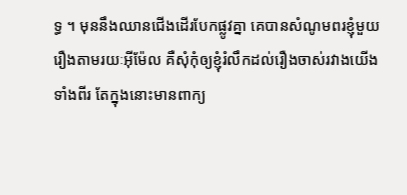ទ្ធ ។ មុននឹងឈានជើងដើរបែកផ្លូវគ្នា គេបានសំណូមពរខ្ញុំមួយរឿងតាមរយៈអ៊ីម៉ែល គឺសុំកុំឲ្យខ្ញុំរំលឹកដល់រឿងចាស់រវាងយើងទាំងពីរ តែក្នុងនោះមានពាក្យ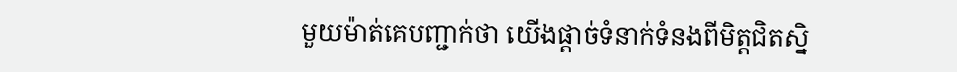មួយម៉ាត់គេបញ្ជាក់ថា យើងផ្តាច់ទំនាក់ទំនងពីមិត្តជិតស្និ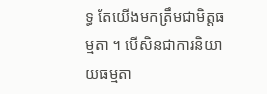ទ្ធ តែយើងមកត្រឹមជាមិត្តធម្មតា ។ បើសិនជាការនិយាយធម្មតា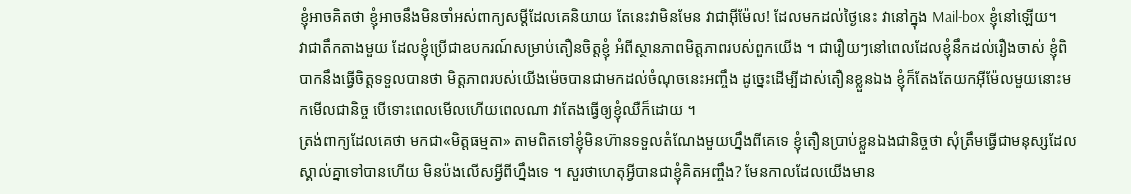ខ្ញុំអាចគិតថា ខ្ញុំអាចនឹងមិនចាំអស់ពាក្យសម្តីដែលគេនិយាយ តែនេះវាមិនមែន វាជាអ៊ីម៉ែល! ដែលមកដល់ថ្ងៃនេះ វានៅក្នុង Mail-box ខ្ញុំនៅឡើយ។
វាជាតឹកតាងមួយ ដែលខ្ញុំប្រើជាឧបករណ៍សម្រាប់តឿនចិត្តខ្ញុំ អំពីស្ថានភាពមិត្តភាពរបស់ពួកយើង ។ ជារឿយៗនៅពេលដែលខ្ញុំនឹកដល់រឿងចាស់ ខ្ញុំពិបាកនឹងធ្វើចិត្តទទួលបានថា មិត្តភាពរបស់យើងម៉េចបានជាមកដល់ចំណុចនេះអញ្ចឹង ដូច្នេះដើម្បីដាស់តឿនខ្លួនឯង ខ្ញុំក៏តែងតែយកអ៊ីម៉ែលមួយនោះមកមើលជានិច្ច បើទោះពេលមើលហើយពេលណា វាតែងធ្វើឲ្យខ្ញុំឈឺក៏ដោយ ។
ត្រង់ពាក្យដែលគេថា មកជា«មិត្តធម្មតា» តាមពិតទៅខ្ញុំមិនហ៊ានទទួលតំណែងមួយហ្នឹងពីគេទេ ខ្ញុំតឿនប្រាប់ខ្លួនឯងជានិច្ចថា សុំត្រឹមធ្វើជាមនុស្សដែលស្គាល់គ្នាទៅបានហើយ មិនប៉ងលើសអ្វីពីហ្នឹងទេ ។ សួរថាហេតុអ្វីបានជាខ្ញុំគិតអញ្ចឹង? មែនកាលដែលយើងមាន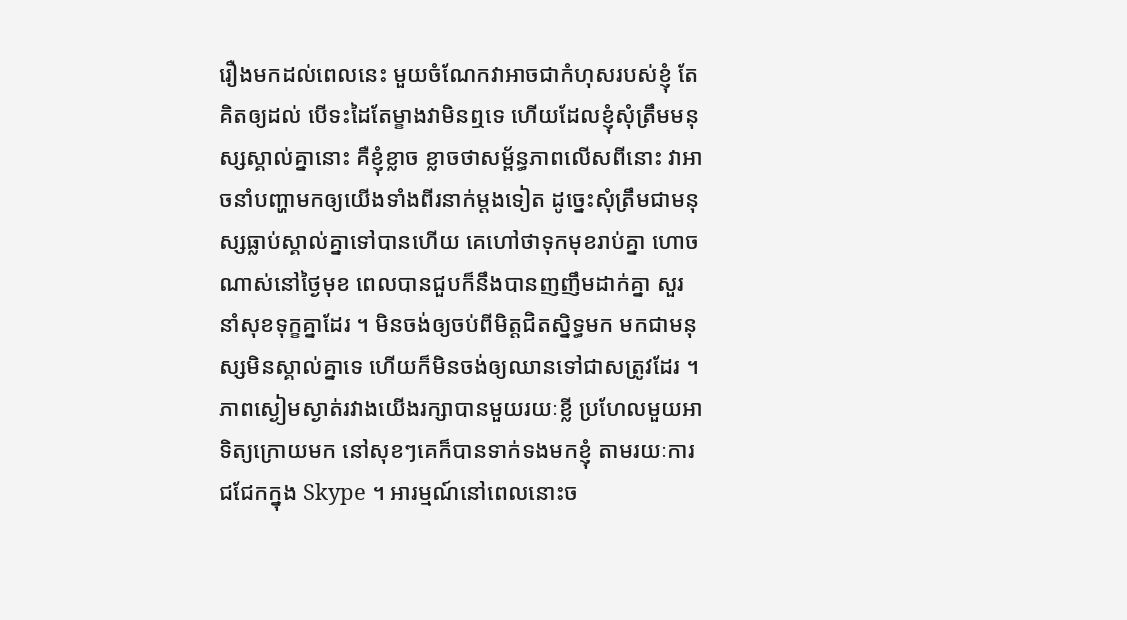រឿងមកដល់ពេលនេះ មួយចំណែកវាអាចជាកំហុសរបស់ខ្ញុំ តែគិតឲ្យដល់ បើទះដៃតែម្ខាងវាមិនឮទេ ហើយដែលខ្ញុំសុំត្រឹមមនុស្សស្គាល់គ្នានោះ គឺខ្ញុំខ្លាច ខ្លាចថាសម្ព័ន្ធភាពលើសពីនោះ វាអាចនាំបញ្ហាមកឲ្យយើងទាំងពីរនាក់ម្តងទៀត ដូច្នេះសុំត្រឹមជាមនុស្សធ្លាប់ស្គាល់គ្នាទៅបានហើយ គេហៅថាទុកមុខរាប់គ្នា ហោចណាស់នៅថ្ងៃមុខ ពេលបានជួបក៏នឹងបានញញឹមដាក់គ្នា សួរនាំសុខទុក្ខគ្នាដែរ ។ មិនចង់ឲ្យចប់ពីមិត្តជិតស្និទ្ធមក មកជាមនុស្សមិនស្គាល់គ្នាទេ ហើយក៏មិនចង់ឲ្យឈានទៅជាសត្រូវដែរ ។
ភាពស្ងៀមស្ងាត់រវាងយើងរក្សាបានមួយរយៈខ្លី ប្រហែលមួយអាទិត្យក្រោយមក នៅសុខៗគេក៏បានទាក់ទងមកខ្ញុំ តាមរយៈការជជែកក្នុង Skype ។ អារម្មណ៍នៅពេលនោះច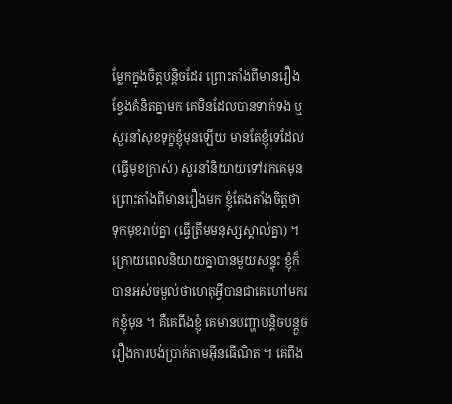ម្លែកក្នុងចិត្តបន្តិចដែរ ព្រោះតាំងពីមានរឿងខ្វែងគំនិតគ្នាមក គេមិនដែលបានទាក់ទង ឬសួរនាំសុខទុក្ខខ្ញុំមុនឡើយ មានតែខ្ញុំទេដែល(ធ្វើមុខក្រាស់) សួរនាំនិយាយទៅរកគេមុន ព្រោះតាំងពីមានរឿងមក ខ្ញុំតែងតាំងចិត្តថា ទុកមុខរាប់គ្នា (ធ្វើត្រឹមមនុស្សស្គាល់គ្នា) ។
ក្រោយពេលនិយាយគ្នាបានមួយសន្ទុះ ខ្ញុំក៏បានអស់ចម្ងល់ថាហេតុអ្វីបានជាគេហៅមករកខ្ញុំមុន ។ គឺគេពឹងខ្ញុំ គេមានបញ្ហាបន្តិចបន្តួចរឿងការបង់ប្រាក់តាមអ៊ីនធើណិត ។ គេពឹង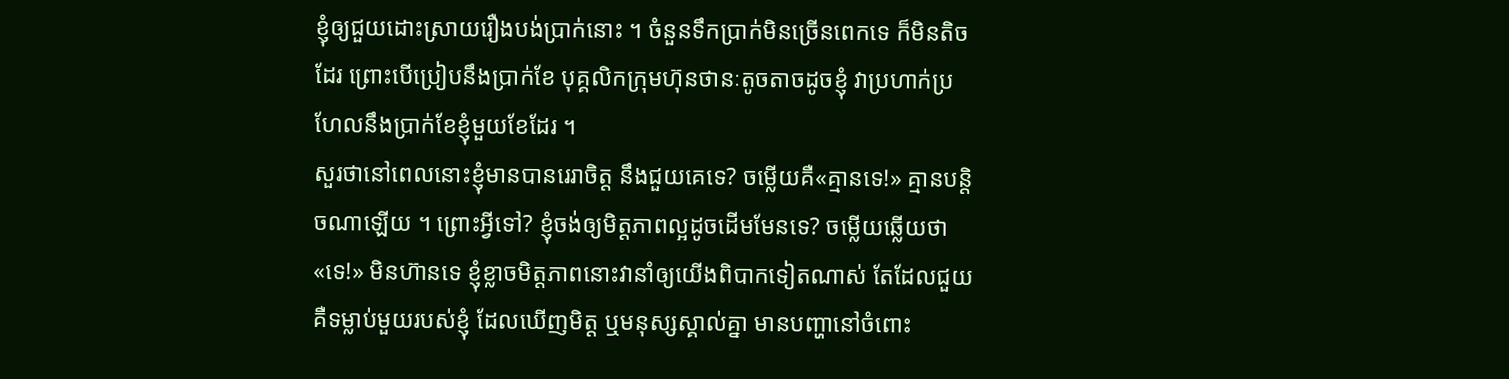ខ្ញុំឲ្យជួយដោះស្រាយរឿងបង់ប្រាក់នោះ ។ ចំនួនទឹកប្រាក់មិនច្រើនពេកទេ ក៏មិនតិចដែរ ព្រោះបើប្រៀបនឹងប្រាក់ខែ បុគ្គលិកក្រុមហ៊ុនថានៈតូចតាចដូចខ្ញុំ វាប្រហាក់ប្រហែលនឹងប្រាក់ខែខ្ញុំមួយខែដែរ ។
សួរថានៅពេលនោះខ្ញុំមានបានរេរាចិត្ត នឹងជួយគេទេ? ចម្លើយគឺ«គ្មានទេ!» គ្មានបន្តិចណាឡើយ ។ ព្រោះអ្វីទៅ? ខ្ញុំចង់ឲ្យមិត្តភាពល្អដូចដើមមែនទេ? ចម្លើយឆ្លើយថា «ទេ!» មិនហ៊ានទេ ខ្ញុំខ្លាចមិត្តភាពនោះវានាំឲ្យយើងពិបាកទៀតណាស់ តែដែលជួយគឺទម្លាប់មួយរបស់ខ្ញុំ ដែលឃើញមិត្ត ឬមនុស្សស្គាល់គ្នា មានបញ្ហានៅចំពោះ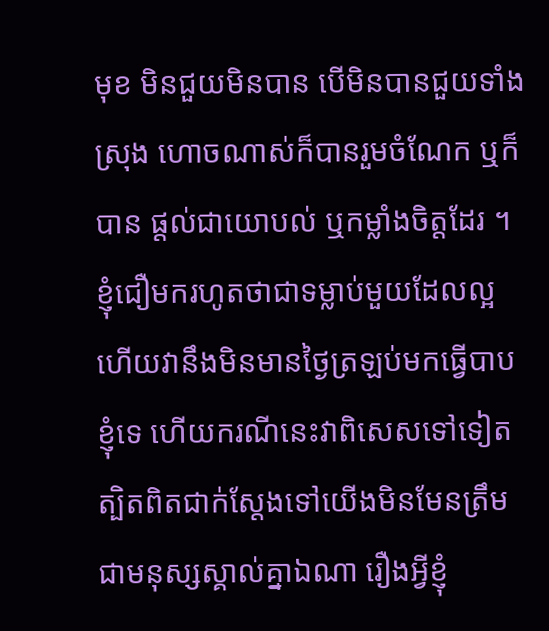មុខ មិនជួយមិនបាន បើមិនបានជួយទាំងស្រុង ហោចណាស់ក៏បានរួមចំណែក ឬក៏បាន ផ្តល់ជាយោបល់ ឬកម្លាំងចិត្តដែរ ។ ខ្ញុំជឿមករហូតថាជាទម្លាប់មួយដែលល្អ ហើយវានឹងមិនមានថ្ងៃត្រឡប់មកធ្វើបាបខ្ញុំទេ ហើយករណីនេះវាពិសេសទៅទៀត ត្បិតពិតជាក់ស្តែងទៅយើងមិនមែនត្រឹមជាមនុស្សស្គាល់គ្នាឯណា រឿងអ្វីខ្ញុំ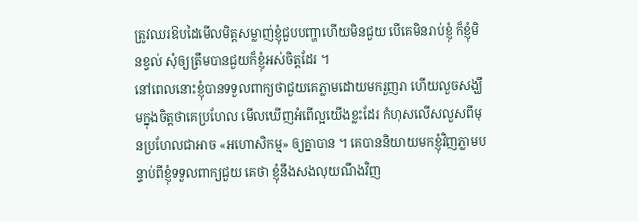ត្រូវឈរឱបដៃមើលមិត្តសម្លាញ់ខ្ញុំជួបបញ្ហាហើយមិនជួយ បើគេមិនរាប់ខ្ញុំ ក៏ខ្ញុំមិនខ្វល់ សុំឲ្យត្រឹមបានជួយក៏ខ្ញុំអស់ចិត្តដែរ ។
នៅពេលនោះខ្ញុំបានទទួលពាក្យថាជួយគេភ្លាមដោយមករួញរា ហើយលួចសង្ឃឹមក្នុងចិត្តថាគេប្រហែល មើលឃើញអំពើល្អយើងខ្លះដែរ កំហុសលើសលួសពីមុនប្រហែលជាអាច «អហោសិកម្ម» ឲ្យគ្នាបាន ។ គេបាននិយាយមកខ្ញុំវិញភ្លាមបន្ទាប់ពីខ្ញុំទទួលពាក្យជួយ គេថា ខ្ញុំនឹងសងលុយណឹងវិញ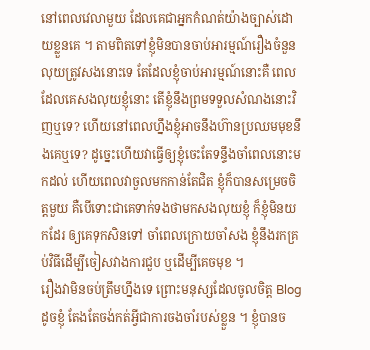នៅពេលវេលាមួយ ដែលគេជាអ្នកកំណត់យ៉ាងច្បាស់ដោយខ្លួនគេ ។ តាមពិតទៅខ្ញុំមិនបានចាប់អារម្មណ៍រឿងចំនួនលុយត្រូវសងនោះទេ តែដែលខ្ញុំចាប់អារម្មណ៍នោះគឺ ពេលដែលគេសងលុយខ្ញុំនោះ តើខ្ញុំនឹងព្រមទទួលសំណងនោះវិញឬទេ? ហើយនៅពេលហ្នឹងខ្ញុំអាចនឹងហ៊ានប្រឈមមុខនឹងគេឬទេ? ដូច្នេះហើយវាធ្វើឲ្យខ្ញុំចេះតែទន្ទឹងចាំពេលនោះមកដល់ ហើយពេលវាចួលមកកាន់តែជិត ខ្ញុំក៏បានសម្រេចចិត្តមួយ គឺបើទោះជាគេទាក់ទងថាមកសងលុយខ្ញុំ ក៏ខ្ញុំមិនយកដែរ ឲ្យគេទុកសិនទៅ ចាំពេលក្រោយចាំសង ខ្ញុំនឹងរកគ្រប់វិធីដើម្បីចៀសវាងការជួប ឬដើម្បីគេចមុខ ។
រឿងវាមិនចប់ត្រឹមហ្នឹងទេ ព្រោះមនុស្សដែលចូលចិត្ត Blog ដូចខ្ញុំ តែងតែចង់កត់អ្វីជាការចងចាំរបស់ខ្លួន ។ ខ្ញុំបានច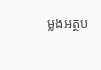ម្លងអត្ថប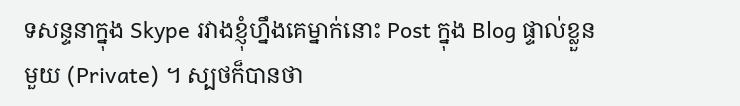ទសន្ទនាក្នុង Skype រវាងខ្ញុំហ្នឹងគេម្នាក់នោះ Post ក្នុង Blog ផ្ទាល់ខ្លួនមួយ (Private) ។ ស្បថក៏បានថា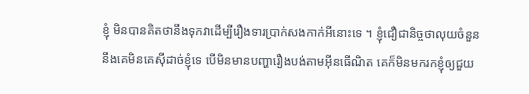ខ្ញុំ មិនបានគិតថានឹងទុកវាដើម្បីរឿងទារប្រាក់សងកាក់អីនោះទេ ។ ខ្ញុំជឿជានិច្ចថាលុយចំនួននឹងគេមិនគេស៊ីដាច់ខ្ញុំទេ បើមិនមានបញ្ហារឿងបង់តាមអ៊ីនធើណិត គេក៏មិនមករកខ្ញុំឲ្យជួយ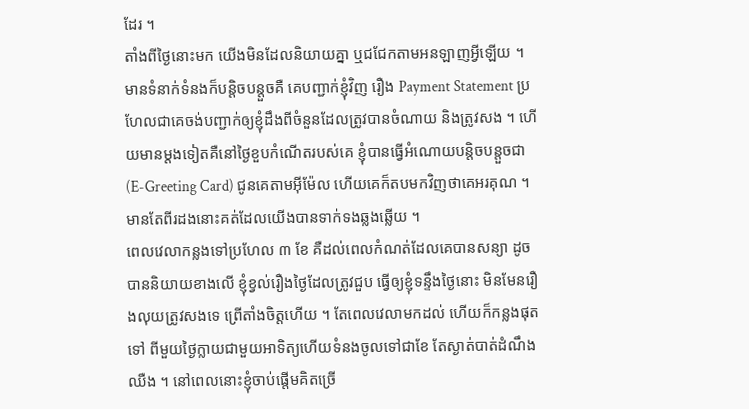ដែរ ។
តាំងពីថ្ងៃនោះមក យើងមិនដែលនិយាយគ្នា ឬជជែកតាមអនឡាញអ្វីឡើយ ។ មានទំនាក់ទំនងក៏បន្តិចបន្តួចគឺ គេបញ្ជាក់ខ្ញុំវិញ រឿង Payment Statement ប្រហែលជាគេចង់បញ្ជាក់ឲ្យខ្ញុំដឹងពីចំនួនដែលត្រូវបានចំណាយ និងត្រូវសង ។ ហើយមានម្តងទៀតគឺនៅថ្ងៃខួបកំណើតរបស់គេ ខ្ញុំបានធ្វើអំណោយបន្តិចបន្តួចជា (E-Greeting Card) ជូនគេតាមអ៊ីម៉ែល ហើយគេក៏តបមកវិញថាគេអរគុណ ។ មានតែពីរដងនោះគត់ដែលយើងបានទាក់ទងឆ្លងឆ្លើយ ។
ពេលវេលាកន្លងទៅប្រហែល ៣ ខែ គឺដល់ពេលកំណត់ដែលគេបានសន្យា ដូចបាននិយាយខាងលើ ខ្ញុំខ្វល់រឿងថ្ងៃដែលត្រូវជួប ធ្វើឲ្យខ្ញុំទន្ទឹងថ្ងៃនោះ មិនមែនរឿងលុយត្រូវសងទេ ព្រើតាំងចិត្តហើយ ។ តែពេលវេលាមកដល់ ហើយក៏កន្លងផុតទៅ ពីមួយថ្ងៃក្លាយជាមួយអាទិត្យហើយទំនងចូលទៅជាខែ តែស្ងាត់បាត់ដំណឹងឈឺង ។ នៅពេលនោះខ្ញុំចាប់ផ្តើមគិតច្រើ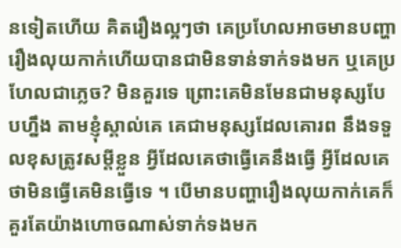នទៀតហើយ គិតរឿងល្អៗថា គេប្រហែលអាចមានបញ្ហារឿងលុយកាក់ហើយបានជាមិនទាន់ទាក់ទងមក ឬគេប្រហែលជាភ្លេច? មិនគួរទេ ព្រោះគេមិនមែនជាមនុស្សបែបហ្នឹង តាមខ្ញុំស្គាល់គេ គេជាមនុស្សដែលគោរព នឹងទទួលខុសត្រូវសម្តីខ្លួន អ្វីដែលគេថាធ្វើគេនឹងធ្វើ អ្វីដែលគេថាមិនធ្វើគេមិនធ្វើទេ ។ បើមានបញ្ហារឿងលុយកាក់គេក៏គួរតែយ៉ាងហោចណាស់ទាក់ទងមក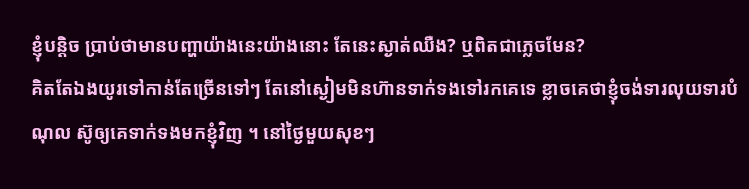ខ្ញុំបន្តិច ប្រាប់ថាមានបញ្ហាយ៉ាងនេះយ៉ាងនោះ តែនេះស្ងាត់ឈឺង? ឬពិតជាភ្លេចមែន?
គិតតែឯងយូរទៅកាន់តែច្រើនទៅៗ តែនៅស្ងៀមមិនហ៊ានទាក់ទងទៅរកគេទេ ខ្លាចគេថាខ្ញុំចង់ទារលុយទារបំណុល ស៊ូឲ្យគេទាក់ទងមកខ្ញុំវិញ ។ នៅថ្ងៃមួយសុខៗ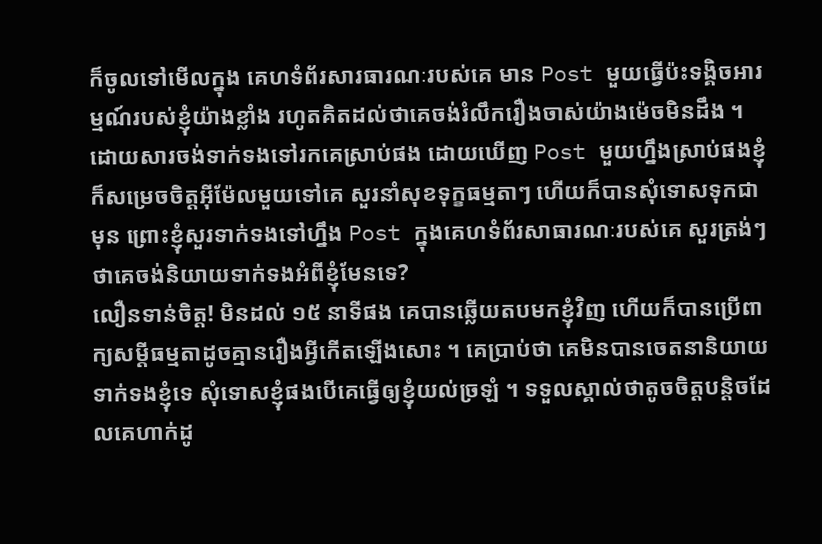ក៏ចូលទៅមើលក្នុង គេហទំព័រសារធារណៈរបស់គេ មាន Post មួយធ្វើប៉ះទង្គិចអារម្មណ៍របស់ខ្ញុំយ៉ាងខ្លាំង រហូតគិតដល់ថាគេចង់រំលឹករឿងចាស់យ៉ាងម៉េចមិនដឹង ។ ដោយសារចង់ទាក់ទងទៅរកគេស្រាប់ផង ដោយឃើញ Post មួយហ្នឹងស្រាប់ផងខ្ញុំ ក៏សម្រេចចិត្តអ៊ីម៉ែលមួយទៅគេ សួរនាំសុខទុក្ខធម្មតាៗ ហើយក៏បានសុំទោសទុកជាមុន ព្រោះខ្ញុំសួរទាក់ទងទៅហ្នឹង Post ក្នុងគេហទំព័រសាធារណៈរបស់គេ សួរត្រង់ៗថាគេចង់និយាយទាក់ទងអំពីខ្ញុំមែនទេ?
លឿនទាន់ចិត្ត! មិនដល់ ១៥ នាទីផង គេបានឆ្លើយតបមកខ្ញុំវិញ ហើយក៏បានប្រើពាក្យសម្តីធម្មតាដូចគ្មានរឿងអ្វីកើតឡើងសោះ ។ គេប្រាប់ថា គេមិនបានចេតនានិយាយទាក់ទងខ្ញុំទេ សុំទោសខ្ញុំផងបើគេធ្វើឲ្យខ្ញុំយល់ច្រឡំ ។ ទទួលស្គាល់ថាតូចចិត្តបន្តិចដែលគេហាក់ដូ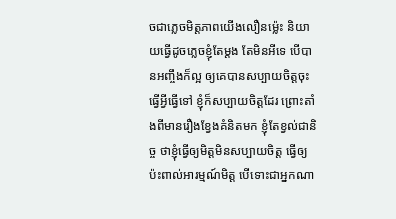ចជាភ្លេចមិត្តភាពយើងលឿនម៉្លេះ និយាយធ្វើដូចភ្លេចខ្ញុំតែម្តង តែមិនអីទេ បើបានអញ្ចឹងក៏ល្អ ឲ្យគេបានសប្បាយចិត្តចុះ ធ្វើអ្វីធ្វើទៅ ខ្ញុំក៏សប្បាយចិត្តដែរ ព្រោះតាំងពីមានរឿងខ្វែងគំនិតមក ខ្ញុំតែខ្វល់ជានិច្ច ថាខ្ញុំធ្វើឲ្យមិត្តមិនសប្បាយចិត្ត ធ្វើឲ្យប៉ះពាល់អារម្មណ៍មិត្ត បើទោះជាអ្នកណា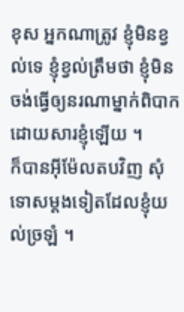ខុស អ្នកណាត្រូវ ខ្ញុំមិនខ្វល់ទេ ខ្ញុំខ្វល់ត្រឹមថា ខ្ញុំមិនចង់ធ្វើឲ្យនរណាម្នាក់ពិបាកដោយសារខ្ញុំឡើយ ។
ក៏បានអ៊ីម៉ែលតបវិញ សុំទោសម្តងទៀតដែលខ្ញុំយល់ច្រឡំ ។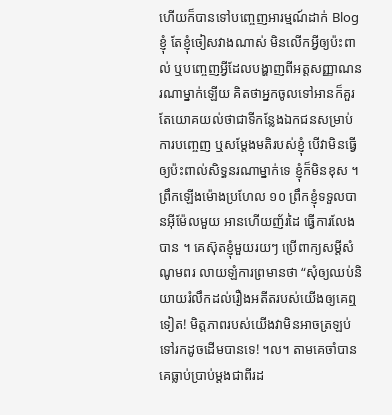ហើយក៏បានទៅបញ្ចេញអារម្មណ៍ដាក់ Blog ខ្ញុំ តែខ្ញុំចៀសវាងណាស់ មិនលើកអ្វីឲ្យប៉ះពាល់ ឬបញ្ចេញអ្វីដែលបង្ហាញពីអត្តសញ្ញាណនរណាម្នាក់ឡើយ គិតថាអ្នកចូលទៅអានក៏គួរតែយោគយល់ថាជាទីកន្លែងឯកជនសម្រាប់ការបញ្ចេញ ឬសម្តែងមតិរបស់ខ្ញុំ បើវាមិនធ្វើឲ្យប៉ះពាល់សិទ្ធនរណាម្នាក់ទេ ខ្ញុំក៏មិនខុស ។
ព្រឹកឡើងម៉ោងប្រហែល ១០ ព្រឹកខ្ញុំទទួលបានអ៊ីម៉ែលមួយ អានហើយញ័រដៃ ធ្វើការលែងបាន ។ គេស៊ុតខ្ញុំមួយរយៗ ប្រើពាក្យសម្តីសំណូមពរ លាយឡំការព្រមានថា “សុំឲ្យឈប់និយាយរំលឹកដល់រឿងអតីតរបស់យើងឲ្យគេឮទៀត! មិត្តភាពរបស់យើងវាមិនអាចត្រឡប់ទៅរកដូចដើមបានទេ! ។ល។ តាមគេចាំបាន គេធ្លាប់ប្រាប់ម្តងជាពីរដ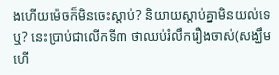ងហើយម៉េចក៏មិនចេះស្តាប់? និយាយស្តាប់គ្នាមិនយល់ទេឬ? នេះប្រាប់ជាលើកទី៣ ថាឈប់រំលឹករឿងចាស់(សង្ឃឹមហើ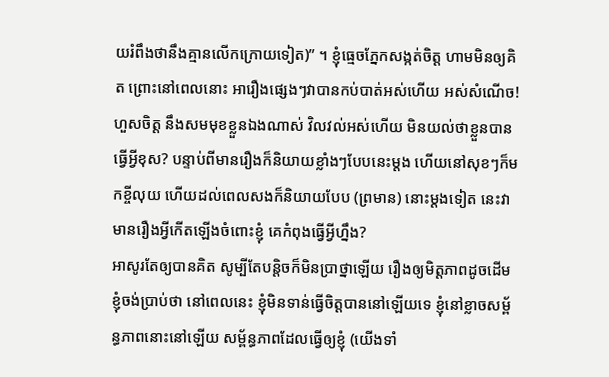យរំពឹងថានឹងគ្មានលើកក្រោយទៀត)” ។ ខ្ញុំធ្មេចភ្នែកសង្កត់ចិត្ត ហាមមិនឲ្យគិត ព្រោះនៅពេលនោះ អារឿងផ្សេងៗវាបានកប់បាត់អស់ហើយ អស់សំណើច! ហួសចិត្ត នឹងសមមុខខ្លួនឯងណាស់ វិលវល់អស់ហើយ មិនយល់ថាខ្លួនបានធ្វើអ្វីខុស? បន្ទាប់ពីមានរឿងក៏និយាយខ្លាំងៗបែបនេះម្តង ហើយនៅសុខៗក៏មកខ្ចីលុយ ហើយដល់ពេលសងក៏និយាយបែប (ព្រមាន) នោះម្តងទៀត នេះវាមានរឿងអ្វីកើតឡើងចំពោះខ្ញុំ គេកំពុងធ្វើអ្វីហ្នឹង?
អាសូរតែឲ្យបានគិត សូម្បីតែបន្តិចក៏មិនប្រាថ្នាឡើយ រឿងឲ្យមិត្តភាពដូចដើម ខ្ញុំចង់ប្រាប់ថា នៅពេលនេះ ខ្ញុំមិនទាន់ធ្វើចិត្តបាននៅឡើយទេ ខ្ញុំនៅខ្លាចសម្ព័ន្ធភាពនោះនៅឡើយ សម្ព័ន្ធភាពដែលធ្វើឲ្យខ្ញុំ (យើងទាំ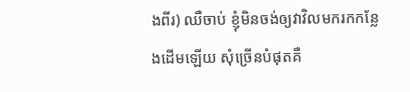ងពីរ) ឈឺចាប់ ខ្ញុំមិនចង់ឲ្យវាវិលមករកកន្លែងដើមឡើយ សុំច្រើនបំផុតគឺ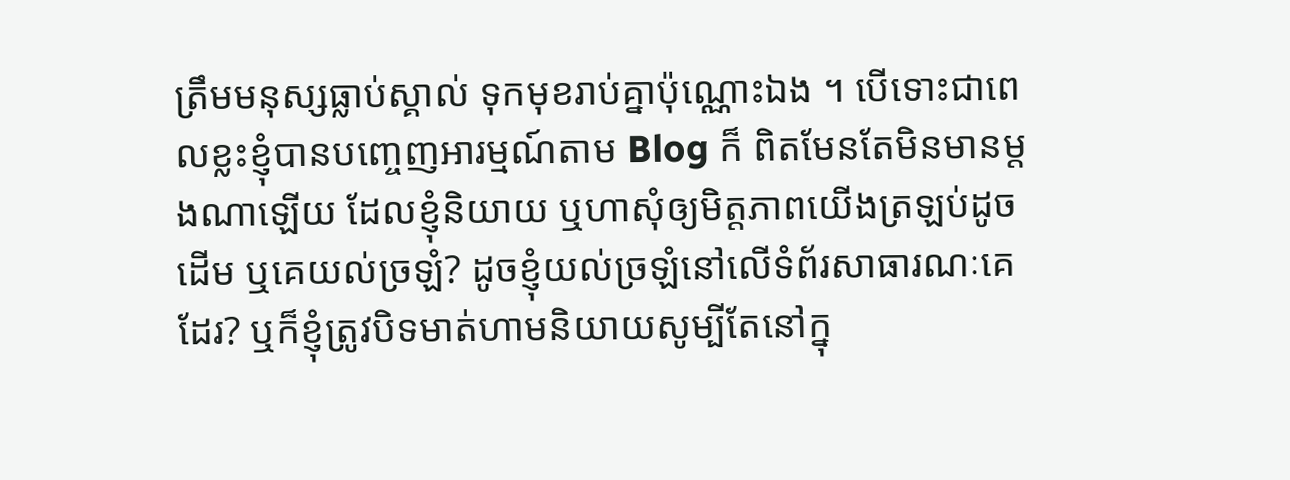ត្រឹមមនុស្សធ្លាប់ស្គាល់ ទុកមុខរាប់គ្នាប៉ុណ្ណោះឯង ។ បើទោះជាពេលខ្លះខ្ញុំបានបញ្ចេញអារម្មណ៍តាម Blog ក៏ ពិតមែនតែមិនមានម្តងណាឡើយ ដែលខ្ញុំនិយាយ ឬហាសុំឲ្យមិត្តភាពយើងត្រឡប់ដូចដើម ឬគេយល់ច្រឡំ? ដូចខ្ញុំយល់ច្រឡំនៅលើទំព័រសាធារណៈគេដែរ? ឬក៏ខ្ញុំត្រូវបិទមាត់ហាមនិយាយសូម្បីតែនៅក្នុ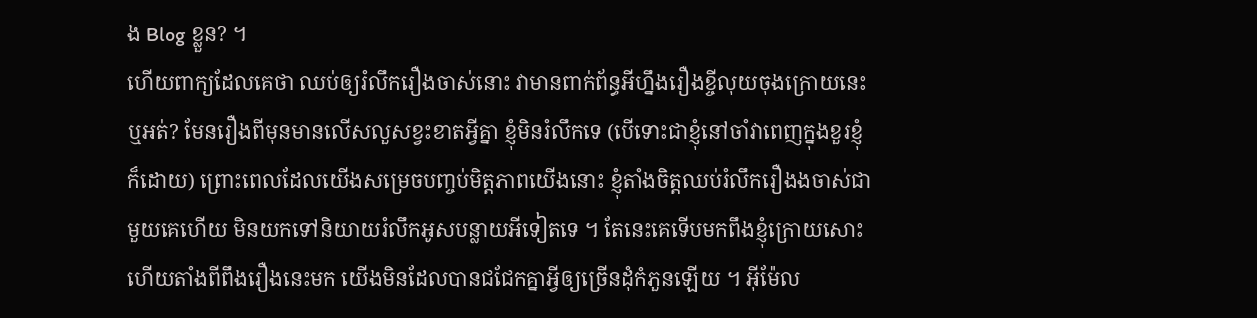ង Blog ខ្លួន? ។
ហើយពាក្យដែលគេថា ឈប់ឲ្យរំលឹករឿងចាស់នោះ វាមានពាក់ព័ន្ធអីហ្នឹងរឿងខ្ចីលុយចុងក្រោយនេះឬអត់? មែនរឿងពីមុនមានលើសលួសខ្វះខាតអ្វីគ្នា ខ្ញុំមិនរំលឹកទេ (បើទោះជាខ្ញុំនៅចាំវាពេញក្នុងខួរខ្ញុំក៏ដោយ) ព្រោះពេលដែលយើងសម្រេចបញ្ចប់មិត្តភាពយើងនោះ ខ្ញុំតាំងចិត្តឈប់រំលឹករឿងងចាស់ជាមួយគេហើយ មិនយកទៅនិយាយរំលឹកអូសបន្លាយអីទៀតទេ ។ តែនេះគេទើបមកពឹងខ្ញុំក្រោយសោះ ហើយតាំងពីពឹងរឿងនេះមក យើងមិនដែលបានជជែកគ្នាអ្វីឲ្យច្រើនដុំកំភួនឡើយ ។ អ៊ីម៉ែល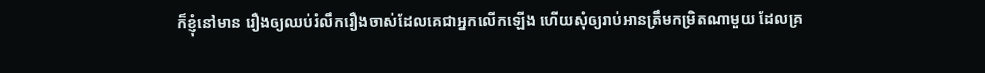ក៏ខ្ញុំនៅមាន រឿងឲ្យឈប់រំលឹករឿងចាស់ដែលគេជាអ្នកលើកឡើង ហើយសុំឲ្យរាប់អានត្រឹមកម្រិតណាមួយ ដែលគ្រ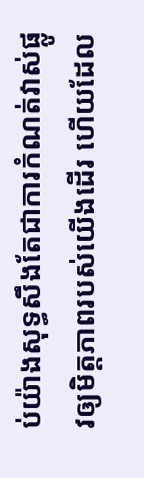ប់យ៉ាងសុទ្ធសឹងតែជាការកំណត់វាស់ផ្លូវឲ្យមិត្តភាពរបស់យើងដើរ ហើយដែល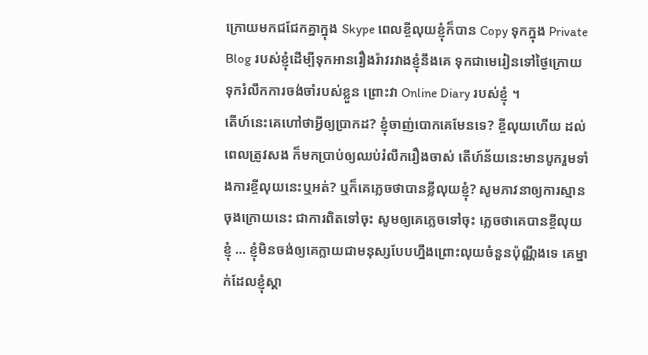ក្រោយមកជជែកគ្នាក្នុង Skype ពេលខ្ចីលុយខ្ញុំក៏បាន Copy ទុកក្នុង Private Blog របស់ខ្ញុំដើម្បីទុកអានរឿងរ៉ាវរវាងខ្ញុំនឹងគេ ទុកជាមេរៀនទៅថ្ងៃក្រោយ ទុករំលឹកការចង់ចាំរបស់ខ្លួន ព្រោះវា Online Diary របស់ខ្ញុំ ។
តើហ៍នេះគេហៅថាអ្វីឲ្យប្រាកដ? ខ្ញុំចាញ់បោកគេមែនទេ? ខ្ចីលុយហើយ ដល់ពេលត្រូវសង ក៏មកប្រាប់ឲ្យឈប់រំលឹករឿងចាស់ តើហ៍ន័យនេះមានបូករួមទាំងការខ្ចីលុយនេះឬអត់? ឬក៏គេភ្លេចថាបានខ្លីលុយខ្ញុំ? សូមភាវនាឲ្យការស្មានចុងក្រោយនេះ ជាការពិតទៅចុះ សូមឲ្យគេភ្លេចទៅចុះ ភ្លេចថាគេបានខ្ចីលុយខ្ញុំ … ខ្ញុំមិនចង់ឲ្យគេក្លាយជាមនុស្សបែបហ្នឹងព្រោះលុយចំនួនប៉ុណ្ណឹងទេ គេម្នាក់ដែលខ្ញុំស្គា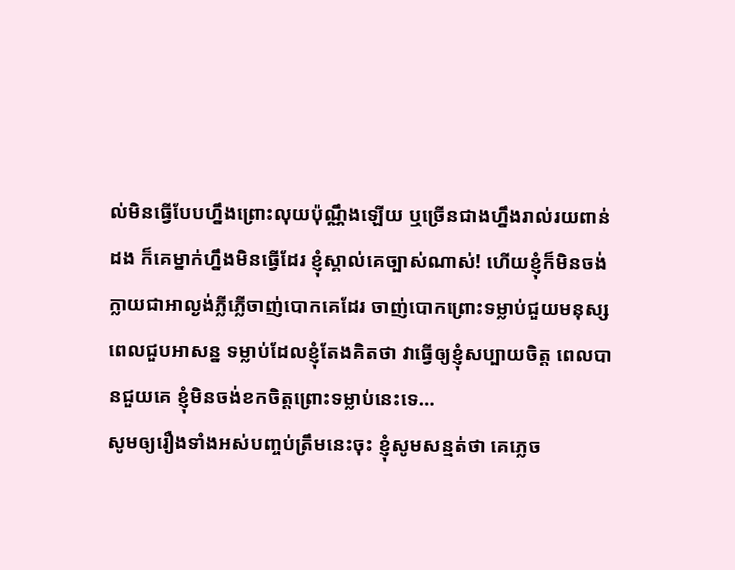ល់មិនធ្វើបែបហ្នឹងព្រោះលុយប៉ុណ្ណឹងឡើយ ឬច្រើនជាងហ្នឹងរាល់រយពាន់ដង ក៏គេម្នាក់ហ្នឹងមិនធ្វើដែរ ខ្ញុំស្គាល់គេច្បាស់ណាស់! ហើយខ្ញុំក៏មិនចង់ក្លាយជាអាល្ងង់ភ្លីភ្លើចាញ់បោកគេដែរ ចាញ់បោកព្រោះទម្លាប់ជួយមនុស្សពេលជួបអាសន្ន ទម្លាប់ដែលខ្ញុំតែងគិតថា វាធ្វើឲ្យខ្ញុំសប្បាយចិត្ត ពេលបានជួយគេ ខ្ញុំមិនចង់ខកចិត្តព្រោះទម្លាប់នេះទេ…
សូមឲ្យរឿងទាំងអស់បញ្ចប់ត្រឹមនេះចុះ ខ្ញុំសូមសន្មត់ថា គេភ្លេច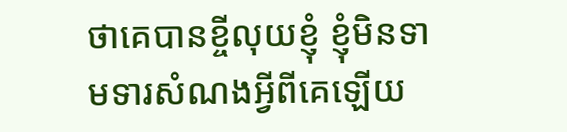ថាគេបានខ្ចីលុយខ្ញុំ ខ្ញុំមិនទាមទារសំណងអ្វីពីគេឡើយ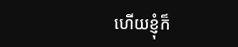ហើយខ្ញុំក៏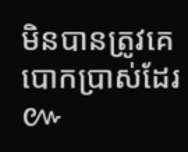មិនបានត្រូវគេបោកប្រាស់ដែរ ៚